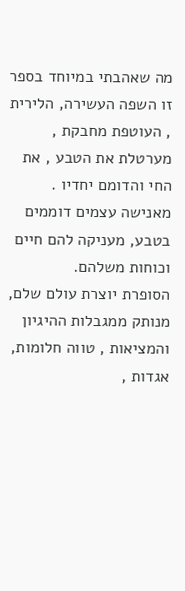מה שאהבתי במיוחד בספר זו השפה העשירה, הלירית , העוטפת מחבקת , מערטלת את הטבע , את החי והדומם יחדיו .
מאנישה עצמים דוממים בטבע, מעניקה להם חיים וכוחות משלהם.
הסופרת יוצרת עולם שלם, מנותק ממגבלות ההיגיון והמציאות , טווה חלומות, אגדות ,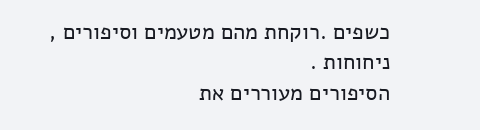כשפים .רוקחת מהם מטעמים וסיפורים , ניחוחות .
הסיפורים מעוררים את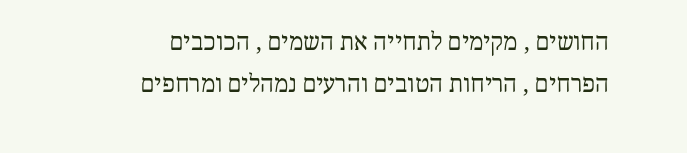החושים , מקימים לתחייה את השמים , הכוכבים הפרחים , הריחות הטובים והרעים נמהלים ומרחפים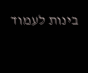בינות לעמוד